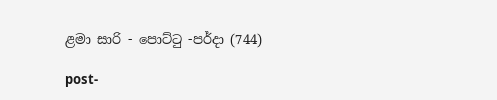ළමා සාරි - පොට්ටු -පර්දා (744)

post-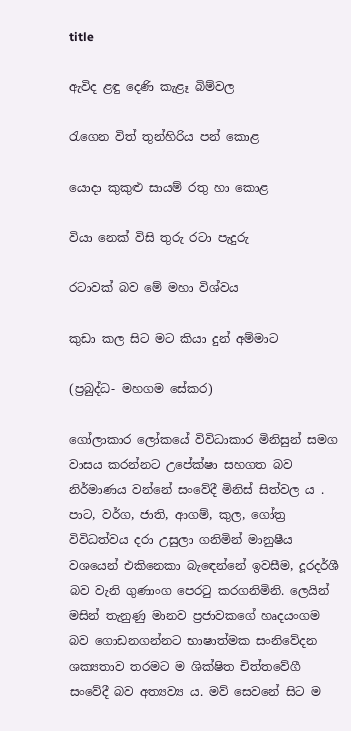title

ඇවිද ළඳු දෙණි කැළෑ බිම්වල

රැගෙන විත් තුන්හිරිය පන් කොළ

යොදා කුකුළු සායම් රතු හා කොළ

වියා නෙක් විසි තුරු රටා පැදුරු

රටාවක් බව මේ මහා විශ්වය

කුඩා කල සිට මට කියා දුන් අම්මාට

(ප්‍රබුද්ධ- මහගම සේකර)

ගෝලාකාර ලෝකයේ විවිධාකාර මිනිසුන් සමග වාසය කරන්නට උපේක්ෂා සහගත බව නිර්මාණය වන්නේ සංවේදී මිනිස් සිත්වල ය . පාට, වර්ග, ජාති, ආගම්, කුල, ගෝත්‍ර විවිධත්වය දරා උසුලා ගනිමින් මානුෂීය වශයෙන් එකිනෙකා බැඳෙන්නේ ඉවසීම, දූරදර්ශී බව වැනි ගුණාංග පෙරටු කරගනිමිනි. ලෙයින් මසින් තැනුණු මානව ප්‍රජාවකගේ හෘදයංගම බව ගොඩනගන්නට භාෂාත්මක සංනිවේදන ශක්‍යතාව තරමට ම ශික්ෂිත චිත්තවේගී සංවේදී බව අත්‍යව්‍ය ය. මව් සෙවනේ සිට ම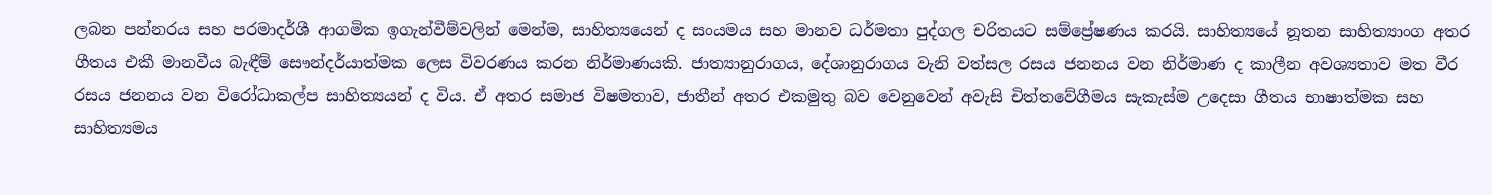ලබන පන්නරය සහ පරමාදර්ශී ආගමික ඉගැන්වීම්වලින් මෙන්ම, සාහිත්‍යයෙන් ද සංයමය සහ මානව ධර්මතා පුද්ගල චරිතයට සම්ප්‍රේෂණය කරයි. සාහිත්‍යයේ නූතන සාහිත්‍යාංග අතර ගීතය එකී මානවීය බැඳීම් සෞන්දර්යාත්මක ලෙස විවරණය කරන නිර්මාණයකි. ජාත්‍යානුරාගය, දේශානුරාගය වැනි වත්සල රසය ජනනය වන නිර්මාණ ද කාලීන අවශ්‍යතාව මත වීර රසය ජනනය වන විරෝධාකල්ප සාහිත්‍යයන් ද විය. ඒ අතර සමාජ විෂමතාව, ජාතීන් අතර එකමුතු බව වෙනුවෙන් අවැසි චිත්තවේගීමය සැකැස්ම උදෙසා ගීතය භාෂාත්මක සහ සාහිත්‍යමය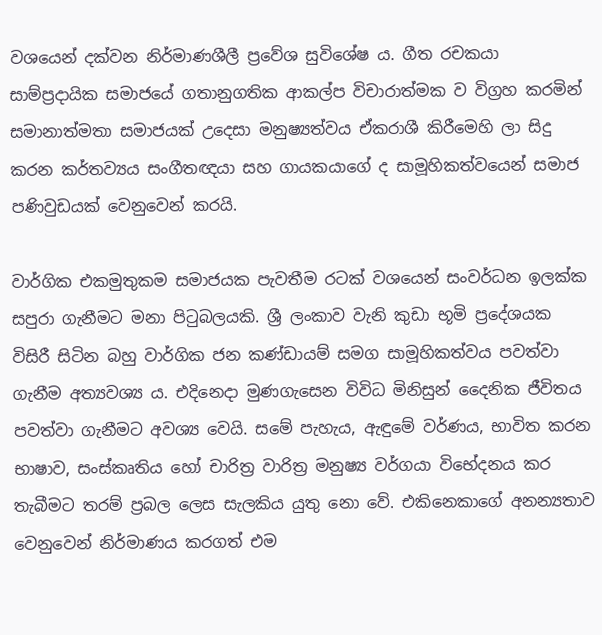වශයෙන් දක්වන නිර්මාණශීලී ප්‍රවේශ සුවිශේෂ ය. ගීත රචකයා සාම්ප්‍රදායික සමාජයේ ගතානුගතික ආකල්ප විචාරාත්මක ව විග්‍රහ කරමින් සමානාත්මතා සමාජයක් උදෙසා මනුෂ්‍යත්වය ඒකරාශී කිරීමෙහි ලා සිදු කරන කර්තව්‍යය සංගීතඥයා සහ ගායකයාගේ ද සාමූහිකත්වයෙන් සමාජ පණිවුඩයක් වෙනුවෙන් කරයි.

වාර්ගික එකමුතුකම සමාජයක පැවතීම රටක් වශයෙන් සංවර්ධන ඉලක්ක සපුරා ගැනීමට මනා පිටුබලයකි. ශ්‍රී ලංකාව වැනි කුඩා භූමි ප්‍රදේශයක විසිරී සිටින බහු වාර්ගික ජන කණ්ඩායම් සමග සාමූහිකත්වය පවත්වා ගැනීම අත්‍යවශ්‍ය ය. එදිනෙදා මුණගැසෙන විවිධ මිනිසුන් දෛනික ජීවිතය පවත්වා ගැනීමට අවශ්‍ය වෙයි. සමේ පැහැය, ඇඳුමේ වර්ණය, භාවිත කරන භාෂාව, සංස්කෘතිය හෝ චාරිත්‍ර වාරිත්‍ර මනුෂ්‍ය වර්ගයා විභේදනය කර තැබීමට තරම් ප්‍රබල ලෙස සැලකිය යුතු නො වේ. එකිනෙකාගේ අනන්‍යතාව වෙනුවෙන් නිර්මාණය කරගත් එම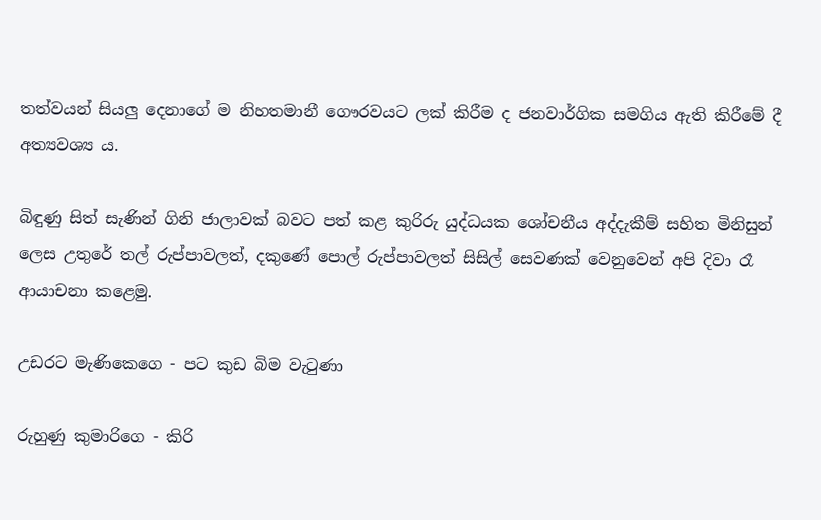තත්වයන් සියලු දෙනාගේ ම නිහතමානී ගෞරවයට ලක් කිරීම ද ජනවාර්ගික සමගිය ඇති කිරීමේ දී අත්‍යවශ්‍ය ය.

බිඳුණු සිත් සැණින් ගිනි ජාලාවක් බවට පත් කළ කුරිරු යුද්ධයක ශෝචනීය අද්දැකීම් සහිත මිනිසුන් ලෙස උතුරේ තල් රුප්පාවලත්, දකුණේ පොල් රුප්පාවලත් සිසිල් සෙවණක් වෙනුවෙන් අපි දිවා රෑ ආයාචනා කළෙමු.

උඩරට මැණිකෙගෙ - පට කුඩ බිම වැටුණා

රුහුණු කුමාරිගෙ - කිරි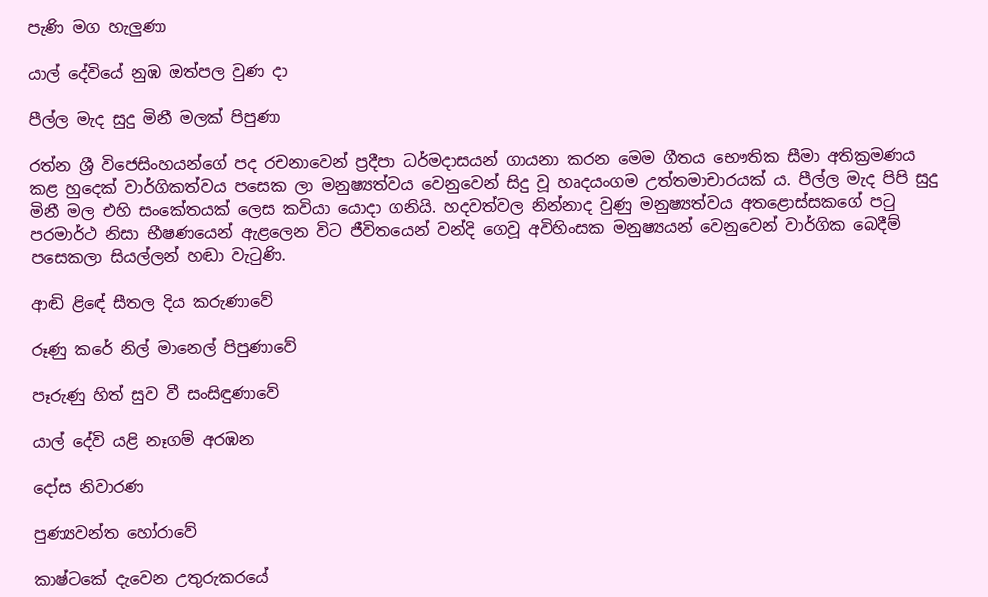පැණි මග හැලුණා

යාල් දේවියේ නුඹ ඔත්පල වුණ දා

පීල්ල මැද සුදු මිනී මලක් පිපුණා

රත්න ශ්‍රී විජෙසිංහයන්ගේ පද රචනාවෙන් ප්‍රදීපා ධර්මදාසයන් ගායනා කරන මෙම ගීතය භෞතික සීමා අතික්‍රමණය කළ හුදෙක් වාර්ගිකත්වය පසෙක ලා මනුෂ්‍යත්වය වෙනුවෙන් සිදු වූ හෘදයංගම උත්තමාචාරයක් ය. පීල්ල මැද පිපි සුදු මිනී මල එහි සංකේතයක් ලෙස කවියා යොදා ගනියි. හදවත්වල නින්නාද වුණු මනුෂ්‍යත්වය අතළොස්සකගේ පටු පරමාර්ථ නිසා භීෂණයෙන් ඇළලෙන විට ජීවිතයෙන් වන්දි ගෙවූ අවිහිංසක මනුෂ්‍යයන් වෙනුවෙන් වාර්ගික බෙදීම් පසෙකලා සියල්ලන් හඬා වැටුණි.

ආඬි ළිඳේ සීතල දිය කරුණාවේ

රූණු කරේ නිල් මානෙල් පිපුණාවේ

පෑරුණු හිත් සුව වී සංසිඳුණාවේ

යාල් දේවි යළි නෑගම් අරඹන

දෝස නිවාරණ

පුණ්‍යවන්ත හෝරාවේ

කාෂ්ටකේ දැවෙන උතුරුකරයේ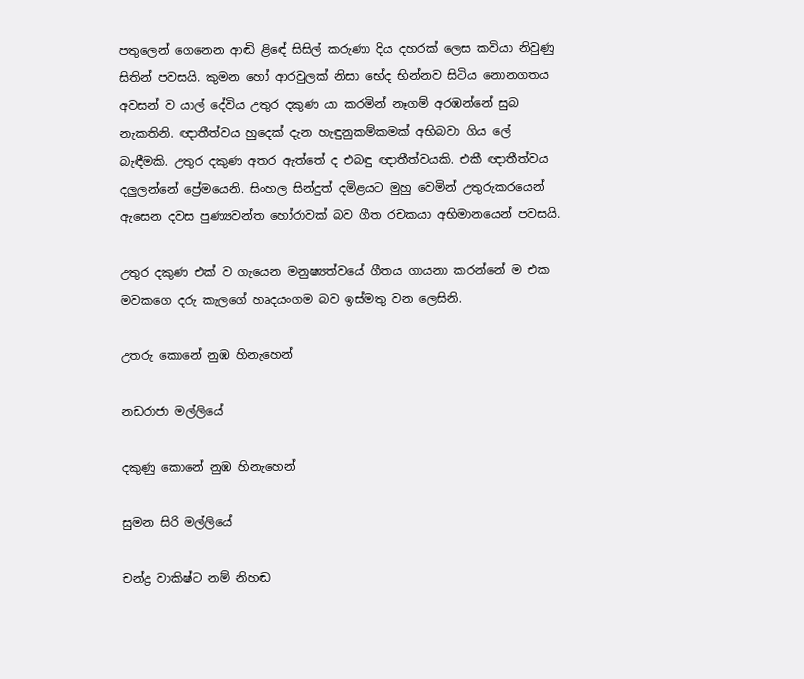පතුලෙන් ගෙනෙන ආඬි ළිඳේ සිසිල් කරුණා දිය දහරක් ලෙස කවියා නිවුණු සිතින් පවසයි. කුමන හෝ ආරවුලක් නිසා භේද භින්නව සිටිය නොනගතය අවසන් ව යාල් දේවිය උතුර දකුණ යා කරමින් නෑගම් අරඹන්නේ සුබ නැකතිනි. ඥාතීත්වය හුදෙක් දැන හැඳුනුකම්කමක් අභිබවා ගිය ලේ බැඳීමකි. උතුර දකුණ අතර ඇත්තේ ද එබඳු ඥාතීත්වයකි. එකී ඥාතීත්වය දලුලන්නේ ප්‍රේමයෙනි. සිංහල සින්දුත් දමිළයට මුහු වෙමින් උතුරුකරයෙන් ඇසෙන දවස පුණ්‍යවන්ත හෝරාවක් බව ගීත රචකයා අභිමානයෙන් පවසයි.

උතුර දකුණ එක් ව ගැයෙන මනුෂ්‍යත්වයේ ගීතය ගායනා කරන්නේ ම එක මවකගෙ දරු කැලගේ හෘදයංගම බව ඉස්මතු වන ලෙසිනි.

උතරු කොනේ නුඹ හිනැහෙන්

නඩරාජා මල්ලියේ

දකුණු කොනේ නුඹ හිනැහෙන්

සුමන සිරි මල්ලියේ

චන්ද්‍ර වාකිෂ්ට නම් නිහඬ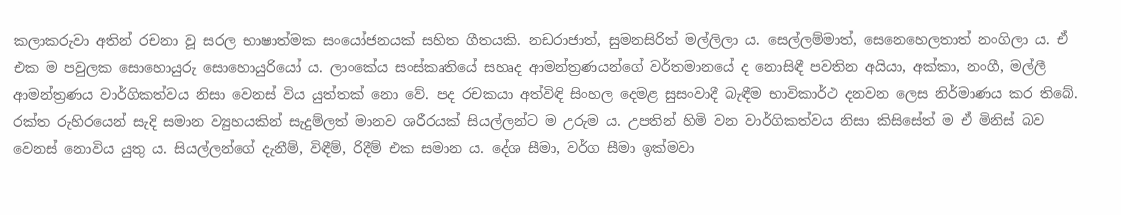කලාකරුවා අතින් රචනා වූ සරල භාෂාත්මක සංයෝජනයක් සහිත ගීතයකි. නඩරාජාත්, සුමනසිරිත් මල්ලිලා ය. සෙල්ලම්මාත්, සෙනෙහෙලතාත් නංගිලා ය. ඒ එක ම පවුලක සොහොයුරු සොහොයුරියෝ ය. ලාංකේය සංස්කෘතියේ සහෘද ආමන්ත්‍රණයන්ගේ වර්තමානයේ ද නොසිඳී පවතින අයියා, අක්කා, නංගී, මල්ලී ආමන්ත්‍රණය වාර්ගිකත්වය නිසා වෙනස් විය යුත්තක් නො වේ. පද රචකයා අත්විඳි සිංහල දෙමළ සුසංවාදී බැඳීම භාවිකාර්ථ දනවන ලෙස නිර්මාණය කර තිබේ. රක්ත රුහිරයෙන් සැදි සමාන ව්‍යුහයකින් සැදුම්ලත් මානව ශරීරයක් සියල්ලන්ට ම උරුම ය. උපතින් හිමි වන වාර්ගිකත්වය නිසා කිසිසේත් ම ඒ මිනිස් බව වෙනස් නොවිය යුතු ය. සියල්ලන්ගේ දැනීම්, විඳීම්, රිදීම් එක සමාන ය. දේශ සීමා, වර්ග සීමා ඉක්මවා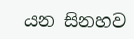යන සිනහව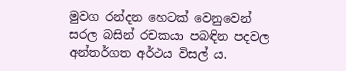මුවග රන්දන හෙටක් වෙනුවෙන් සරල බසින් රචකයා පබඳින පදවල අන්තර්ගත අර්ථය විසල් ය.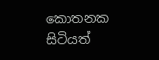කොතනක සිටියත්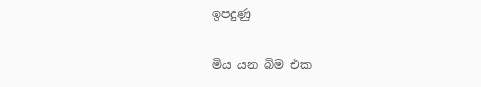ඉපදුණු

මිය යන බිම එක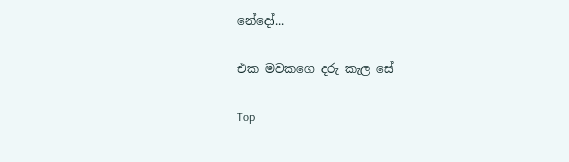නේදෝ...

එක මවකගෙ දරු කැල සේ

Top